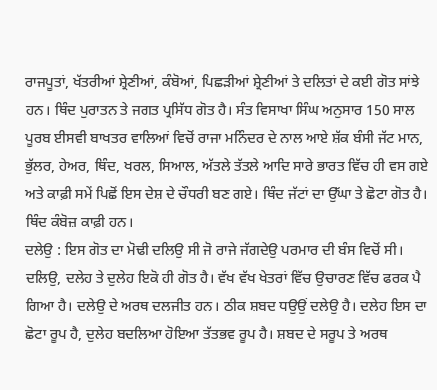ਰਾਜਪੂਤਾਂ, ਖੱਤਰੀਆਂ ਸ਼੍ਰੇਣੀਆਂ, ਕੰਬੋਆਂ, ਪਿਛੜੀਆਂ ਸ਼੍ਰੇਣੀਆਂ ਤੇ ਦਲਿਤਾਂ ਦੇ ਕਈ ਗੋਤ ਸਾਂਝੇ ਹਨ। ਥਿੰਦ ਪੁਰਾਤਨ ਤੇ ਜਗਤ ਪ੍ਰਸਿੱਧ ਗੋਤ ਹੈ। ਸੰਤ ਵਿਸਾਖਾ ਸਿੰਘ ਅਨੁਸਾਰ 150 ਸਾਲ ਪੂਰਬ ਈਸਵੀ ਬਾਖਤਰ ਵਾਲਿਆਂ ਵਿਚੋਂ ਰਾਜਾ ਮਨਿੰਦਰ ਦੇ ਨਾਲ ਆਏ ਸ਼ੱਕ ਬੰਸੀ ਜੱਟ ਮਾਨ, ਭੁੱਲਰ, ਹੇਅਰ, ਥਿੰਦ, ਖਰਲ, ਸਿਆਲ, ਅੱਤਲੇ ਤੱਤਲੇ ਆਦਿ ਸਾਰੇ ਭਾਰਤ ਵਿੱਚ ਹੀ ਵਸ ਗਏ ਅਤੇ ਕਾਫ਼ੀ ਸਮੇਂ ਪਿਛੋਂ ਇਸ ਦੇਸ਼ ਦੇ ਚੌਧਰੀ ਬਣ ਗਏ। ਥਿੰਦ ਜੱਟਾਂ ਦਾ ਉੱਘਾ ਤੇ ਛੋਟਾ ਗੋਤ ਹੈ। ਥਿੰਦ ਕੰਬੋਜ਼ ਕਾਫ਼ੀ ਹਨ।
ਦਲੇਉ : ਇਸ ਗੋਤ ਦਾ ਮੋਢੀ ਦਲਿਉ ਸੀ ਜੋ ਰਾਜੇ ਜੱਗਦੇਉ ਪਰਮਾਰ ਦੀ ਬੰਸ ਵਿਚੋਂ ਸੀ। ਦਲਿਉ, ਦਲੇਹ ਤੇ ਦੁਲੇਹ ਇਕੋ ਹੀ ਗੋਤ ਹੈ। ਵੱਖ ਵੱਖ ਖੇਤਰਾਂ ਵਿੱਚ ਉਚਾਰਣ ਵਿੱਚ ਫਰਕ ਪੈ ਗਿਆ ਹੈ। ਦਲੇਉ ਦੇ ਅਰਥ ਦਲਜੀਤ ਹਨ। ਠੀਕ ਸ਼ਬਦ ਧਉਉਂ ਦਲੇਉ ਹੈ। ਦਲੇਹ ਇਸ ਦਾ ਛੋਟਾ ਰੂਪ ਹੈ, ਦੁਲੇਹ ਬਦਲਿਆ ਹੋਇਆ ਤੱਤਭਵ ਰੂਪ ਹੈ। ਸ਼ਬਦ ਦੇ ਸਰੂਪ ਤੇ ਅਰਥ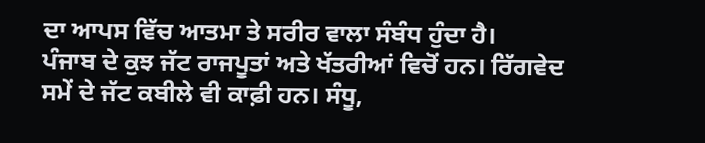ਦਾ ਆਪਸ ਵਿੱਚ ਆਤਮਾ ਤੇ ਸਰੀਰ ਵਾਲਾ ਸੰਬੰਧ ਹੁੰਦਾ ਹੈ।
ਪੰਜਾਬ ਦੇ ਕੁਝ ਜੱਟ ਰਾਜਪੂਤਾਂ ਅਤੇ ਖੱਤਰੀਆਂ ਵਿਚੋਂ ਹਨ। ਰਿੱਗਵੇਦ ਸਮੇਂ ਦੇ ਜੱਟ ਕਬੀਲੇ ਵੀ ਕਾਫ਼ੀ ਹਨ। ਸੰਧੂ,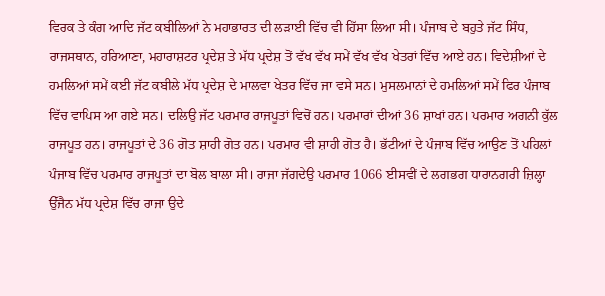ਵਿਰਕ ਤੇ ਕੰਗ ਆਦਿ ਜੱਟ ਕਬੀਲਿਆਂ ਨੇ ਮਹਾਭਾਰਤ ਦੀ ਲੜਾਈ ਵਿੱਚ ਵੀ ਹਿੱਸਾ ਲਿਆ ਸੀ। ਪੰਜਾਬ ਦੇ ਬਹੁਤੇ ਜੱਟ ਸਿੰਧ, ਰਾਜਸਥਾਨ, ਹਰਿਆਣਾ, ਮਹਾਰਾਸ਼ਟਰ ਪ੍ਰਦੇਸ਼ ਤੇ ਮੱਧ ਪ੍ਰਦੇਸ਼ ਤੋਂ ਵੱਖ ਵੱਖ ਸਮੇਂ ਵੱਖ ਵੱਖ ਖੇਤਰਾਂ ਵਿੱਚ ਆਏ ਹਨ। ਵਿਦੇਸ਼ੀਆਂ ਦੇ ਹਮਲਿਆਂ ਸਮੇਂ ਕਈ ਜੱਟ ਕਬੀਲੇ ਮੱਧ ਪ੍ਰਦੇਸ਼ ਦੇ ਮਾਲਵਾ ਖੇਤਰ ਵਿੱਚ ਜਾ ਵਸੇ ਸਨ। ਮੁਸਲਮਾਨਾਂ ਦੇ ਹਮਲਿਆਂ ਸਮੇਂ ਫਿਰ ਪੰਜਾਬ ਵਿੱਚ ਵਾਪਿਸ ਆ ਗਏ ਸਨ। ਦਲਿਉ ਜੱਟ ਪਰਮਾਰ ਰਾਜਪੂਤਾਂ ਵਿਚੋਂ ਹਨ। ਪਰਮਾਰਾਂ ਦੀਆਂ 36 ਸ਼ਾਖਾਂ ਹਨ। ਪਰਮਾਰ ਅਗਨੀ ਕੁੱਲ ਰਾਜਪੂਤ ਹਨ। ਰਾਜਪੂਤਾਂ ਦੇ 36 ਗੋਤ ਸ਼ਾਹੀ ਗੋਤ ਹਨ। ਪਰਮਾਰ ਵੀ ਸ਼ਾਹੀ ਗੋਤ ਹੈ। ਭੱਟੀਆਂ ਦੇ ਪੰਜਾਬ ਵਿੱਚ ਆਉਣ ਤੋਂ ਪਹਿਲਾਂ ਪੰਜਾਬ ਵਿੱਚ ਪਰਮਾਰ ਰਾਜਪੂਤਾਂ ਦਾ ਬੋਲ ਬਾਲਾ ਸੀ। ਰਾਜਾ ਜੱਗਦੇਉ ਪਰਮਾਰ 1066 ਈਸਵੀਂ ਦੇ ਲਗਭਗ ਧਾਰਾਨਗਰੀ ਜ਼ਿਲ੍ਹਾ ਉੱਜੈਨ ਮੱਧ ਪ੍ਰਦੇਸ਼ ਵਿੱਚ ਰਾਜਾ ਉਦੇ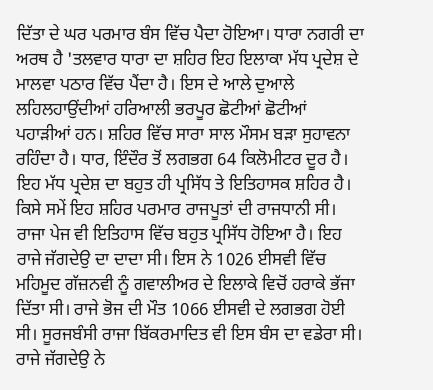ਦਿੱਤਾ ਦੇ ਘਰ ਪਰਮਾਰ ਬੰਸ ਵਿੱਚ ਪੈਦਾ ਹੋਇਆ। ਧਾਰਾ ਨਗਰੀ ਦਾ ਅਰਥ ਹੈ 'ਤਲਵਾਰ ਧਾਰਾ ਦਾ ਸ਼ਹਿਰ ਇਹ ਇਲਾਕਾ ਮੱਧ ਪ੍ਰਦੇਸ਼ ਦੇ ਮਾਲਵਾ ਪਠਾਰ ਵਿੱਚ ਪੈਂਦਾ ਹੈ। ਇਸ ਦੇ ਆਲੇ ਦੁਆਲੇ ਲਹਿਲਹਾਉਂਦੀਆਂ ਹਰਿਆਲੀ ਭਰਪੂਰ ਛੋਟੀਆਂ ਛੋਟੀਆਂ ਪਹਾੜੀਆਂ ਹਨ। ਸ਼ਹਿਰ ਵਿੱਚ ਸਾਰਾ ਸਾਲ ਮੌਸਮ ਬੜਾ ਸੁਹਾਵਨਾ ਰਹਿੰਦਾ ਹੈ। ਧਾਰ, ਇੰਦੌਰ ਤੋਂ ਲਗਭਗ 64 ਕਿਲੋਮੀਟਰ ਦੂਰ ਹੈ। ਇਹ ਮੱਧ ਪ੍ਰਦੇਸ਼ ਦਾ ਬਹੁਤ ਹੀ ਪ੍ਰਸਿੱਧ ਤੇ ਇਤਿਹਾਸਕ ਸ਼ਹਿਰ ਹੈ। ਕਿਸੇ ਸਮੇਂ ਇਹ ਸ਼ਹਿਰ ਪਰਮਾਰ ਰਾਜਪੂਤਾਂ ਦੀ ਰਾਜਧਾਨੀ ਸੀ। ਰਾਜਾ ਪੇਜ ਵੀ ਇਤਿਹਾਸ ਵਿੱਚ ਬਹੁਤ ਪ੍ਰਸਿੱਧ ਹੋਇਆ ਹੈ। ਇਹ ਰਾਜੇ ਜੱਗਦੇਉ ਦਾ ਦਾਦਾ ਸੀ। ਇਸ ਨੇ 1026 ਈਸਵੀ ਵਿੱਚ ਮਹਿਮੂਦ ਗੱਜ਼ਨਵੀ ਨੂੰ ਗਵਾਲੀਅਰ ਦੇ ਇਲਾਕੇ ਵਿਚੋਂ ਹਰਾਕੇ ਭੱਜਾ ਦਿੱਤਾ ਸੀ। ਰਾਜੇ ਭੋਜ ਦੀ ਮੌਤ 1066 ਈਸਵੀ ਦੇ ਲਗਭਗ ਹੋਈ ਸੀ। ਸੂਰਜਬੰਸੀ ਰਾਜਾ ਬਿੱਕਰਮਾਦਿਤ ਵੀ ਇਸ ਬੰਸ ਦਾ ਵਡੇਰਾ ਸੀ। ਰਾਜੇ ਜੱਗਦੇਉ ਨੇ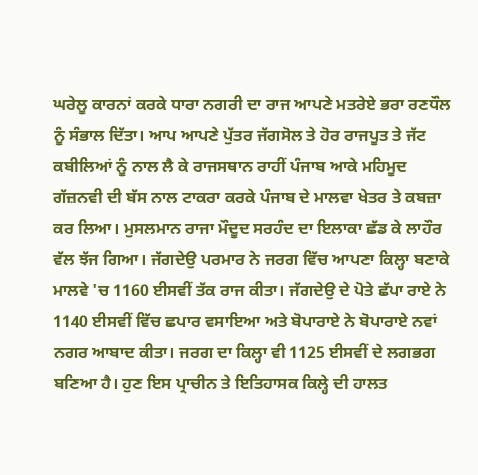ਘਰੇਲੂ ਕਾਰਨਾਂ ਕਰਕੇ ਧਾਰਾ ਨਗਰੀ ਦਾ ਰਾਜ ਆਪਣੇ ਮਤਰੇਏ ਭਰਾ ਰਣਧੌਲ ਨੂੰ ਸੰਭਾਲ ਦਿੱਤਾ। ਆਪ ਆਪਣੇ ਪੁੱਤਰ ਜੱਗਸੋਲ ਤੇ ਹੋਰ ਰਾਜਪੂਤ ਤੇ ਜੱਟ ਕਬੀਲਿਆਂ ਨੂੰ ਨਾਲ ਲੈ ਕੇ ਰਾਜਸਥਾਨ ਰਾਹੀਂ ਪੰਜਾਬ ਆਕੇ ਮਹਿਮੂਦ ਗੱਜ਼ਨਵੀ ਦੀ ਬੱਸ ਨਾਲ ਟਾਕਰਾ ਕਰਕੇ ਪੰਜਾਬ ਦੇ ਮਾਲਵਾ ਖੇਤਰ ਤੇ ਕਬਜ਼ਾ ਕਰ ਲਿਆ। ਮੁਸਲਮਾਨ ਰਾਜਾ ਮੌਦੂਦ ਸਰਹੰਦ ਦਾ ਇਲਾਕਾ ਛੱਡ ਕੇ ਲਾਹੌਰ ਵੱਲ ਝੱਜ ਗਿਆ। ਜੱਗਦੇਉ ਪਰਮਾਰ ਨੇ ਜਰਗ ਵਿੱਚ ਆਪਣਾ ਕਿਲ੍ਹਾ ਬਣਾਕੇ ਮਾਲਵੇ 'ਚ 1160 ਈਸਵੀਂ ਤੱਕ ਰਾਜ ਕੀਤਾ। ਜੱਗਦੇਉ ਦੇ ਪੋਤੇ ਛੱਪਾ ਰਾਏ ਨੇ 1140 ਈਸਵੀਂ ਵਿੱਚ ਛਪਾਰ ਵਸਾਇਆ ਅਤੇ ਬੋਪਾਰਾਏ ਨੇ ਬੋਪਾਰਾਏ ਨਵਾਂ ਨਗਰ ਆਬਾਦ ਕੀਤਾ। ਜਰਗ ਦਾ ਕਿਲ੍ਹਾ ਵੀ 1125 ਈਸਵੀਂ ਦੇ ਲਗਭਗ ਬਣਿਆ ਹੈ। ਹੁਣ ਇਸ ਪ੍ਰਾਚੀਨ ਤੇ ਇਤਿਹਾਸਕ ਕਿਲ੍ਹੇ ਦੀ ਹਾਲਤ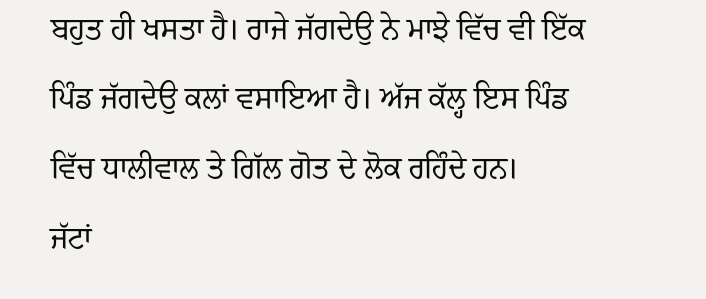ਬਹੁਤ ਹੀ ਖਸਤਾ ਹੈ। ਰਾਜੇ ਜੱਗਦੇਉ ਨੇ ਮਾਝੇ ਵਿੱਚ ਵੀ ਇੱਕ ਪਿੰਡ ਜੱਗਦੇਉ ਕਲਾਂ ਵਸਾਇਆ ਹੈ। ਅੱਜ ਕੱਲ੍ਹ ਇਸ ਪਿੰਡ ਵਿੱਚ ਧਾਲੀਵਾਲ ਤੇ ਗਿੱਲ ਗੋਤ ਦੇ ਲੋਕ ਰਹਿੰਦੇ ਹਨ।
ਜੱਟਾਂ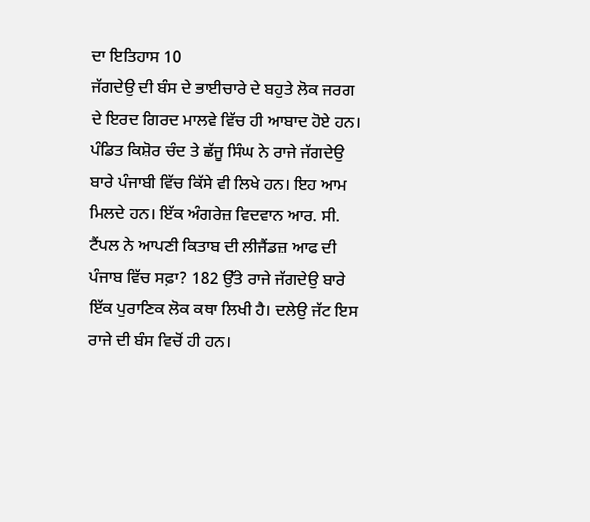ਦਾ ਇਤਿਹਾਸ 10
ਜੱਗਦੇਉ ਦੀ ਬੰਸ ਦੇ ਭਾਈਚਾਰੇ ਦੇ ਬਹੁਤੇ ਲੋਕ ਜਰਗ ਦੇ ਇਰਦ ਗਿਰਦ ਮਾਲਵੇ ਵਿੱਚ ਹੀ ਆਬਾਦ ਹੋਏ ਹਨ। ਪੰਡਿਤ ਕਿਸ਼ੋਰ ਚੰਦ ਤੇ ਛੱਜੂ ਸਿੰਘ ਨੇ ਰਾਜੇ ਜੱਗਦੇਉ ਬਾਰੇ ਪੰਜਾਬੀ ਵਿੱਚ ਕਿੱਸੇ ਵੀ ਲਿਖੇ ਹਨ। ਇਹ ਆਮ ਮਿਲਦੇ ਹਨ। ਇੱਕ ਅੰਗਰੇਜ਼ ਵਿਦਵਾਨ ਆਰ. ਸੀ. ਟੈਂਪਲ ਨੇ ਆਪਣੀ ਕਿਤਾਬ ਦੀ ਲੀਜੈਂਡਜ਼ ਆਫ ਦੀ ਪੰਜਾਬ ਵਿੱਚ ਸਫ਼ਾ? 182 ਉੱਤੇ ਰਾਜੇ ਜੱਗਦੇਉ ਬਾਰੇ ਇੱਕ ਪੁਰਾਣਿਕ ਲੋਕ ਕਥਾ ਲਿਖੀ ਹੈ। ਦਲੇਉ ਜੱਟ ਇਸ ਰਾਜੇ ਦੀ ਬੰਸ ਵਿਚੋਂ ਹੀ ਹਨ।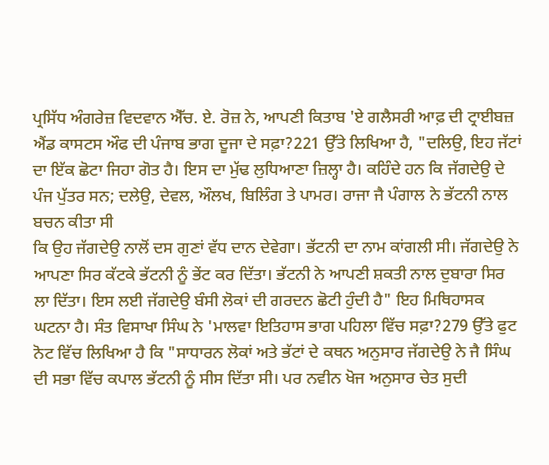ਪ੍ਰਸਿੱਧ ਅੰਗਰੇਜ਼ ਵਿਦਵਾਨ ਐੱਚ. ਏ. ਰੋਜ਼ ਨੇ, ਆਪਣੀ ਕਿਤਾਬ 'ਏ ਗਲੈਸਰੀ ਆਫ਼ ਦੀ ਟ੍ਰਾਈਬਜ਼ ਐਂਡ ਕਾਸਟਸ ਔਫ ਦੀ ਪੰਜਾਬ ਭਾਗ ਦੂਜਾ ਦੇ ਸਫ਼ਾ?221 ਉੱਤੇ ਲਿਖਿਆ ਹੈ, "ਦਲਿਉ, ਇਹ ਜੱਟਾਂ ਦਾ ਇੱਕ ਛੋਟਾ ਜਿਹਾ ਗੋਤ ਹੈ। ਇਸ ਦਾ ਮੁੱਢ ਲੁਧਿਆਣਾ ਜ਼ਿਲ੍ਹਾ ਹੈ। ਕਹਿੰਦੇ ਹਨ ਕਿ ਜੱਗਦੇਉ ਦੇ ਪੰਜ ਪੁੱਤਰ ਸਨ; ਦਲੇਉ, ਦੇਵਲ, ਔਲਖ, ਬਿਲਿੰਗ ਤੇ ਪਾਮਰ। ਰਾਜਾ ਜੈ ਪੰਗਾਲ ਨੇ ਭੱਟਨੀ ਨਾਲ ਬਚਨ ਕੀਤਾ ਸੀ
ਕਿ ਉਹ ਜੱਗਦੇਉ ਨਾਲੋਂ ਦਸ ਗੁਣਾਂ ਵੱਧ ਦਾਨ ਦੇਵੇਗਾ। ਭੱਟਨੀ ਦਾ ਨਾਮ ਕਾਂਗਲੀ ਸੀ। ਜੱਗਦੇਉ ਨੇ ਆਪਣਾ ਸਿਰ ਕੱਟਕੇ ਭੱਟਨੀ ਨੂੰ ਭੇਂਟ ਕਰ ਦਿੱਤਾ। ਭੱਟਨੀ ਨੇ ਆਪਣੀ ਸ਼ਕਤੀ ਨਾਲ ਦੁਬਾਰਾ ਸਿਰ ਲਾ ਦਿੱਤਾ। ਇਸ ਲਈ ਜੱਗਦੇਉ ਬੰਸੀ ਲੋਕਾਂ ਦੀ ਗਰਦਨ ਛੋਟੀ ਹੁੰਦੀ ਹੈ" ਇਹ ਮਿਥਿਹਾਸਕ ਘਟਨਾ ਹੈ। ਸੰਤ ਵਿਸਾਖਾ ਸਿੰਘ ਨੇ 'ਮਾਲਵਾ ਇਤਿਹਾਸ ਭਾਗ ਪਹਿਲਾ ਵਿੱਚ ਸਫ਼ਾ?279 ਉੱਤੇ ਫੁਟ ਨੋਟ ਵਿੱਚ ਲਿਖਿਆ ਹੈ ਕਿ "ਸਾਧਾਰਨ ਲੋਕਾਂ ਅਤੇ ਭੱਟਾਂ ਦੇ ਕਥਨ ਅਨੁਸਾਰ ਜੱਗਦੇਉ ਨੇ ਜੈ ਸਿੰਘ ਦੀ ਸਭਾ ਵਿੱਚ ਕਪਾਲ ਭੱਟਨੀ ਨੂੰ ਸੀਸ ਦਿੱਤਾ ਸੀ। ਪਰ ਨਵੀਨ ਖੋਜ ਅਨੁਸਾਰ ਚੇਤ ਸੁਦੀ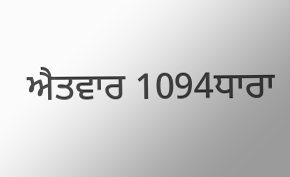ਐਤਵਾਰ 1094ਧਾਰਾ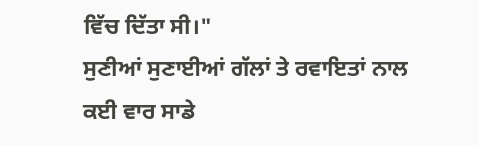ਵਿੱਚ ਦਿੱਤਾ ਸੀ।"
ਸੁਣੀਆਂ ਸੁਣਾਈਆਂ ਗੱਲਾਂ ਤੇ ਰਵਾਇਤਾਂ ਨਾਲ ਕਈ ਵਾਰ ਸਾਡੇ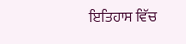ਇਤਿਹਾਸ ਵਿੱਚ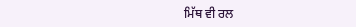ਮਿੱਥ ਵੀ ਰਲ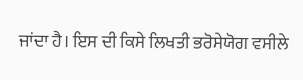ਜਾਂਦਾ ਹੈ। ਇਸ ਦੀ ਕਿਸੇ ਲਿਖਤੀ ਭਰੋਸੇਯੋਗ ਵਸੀਲੇ